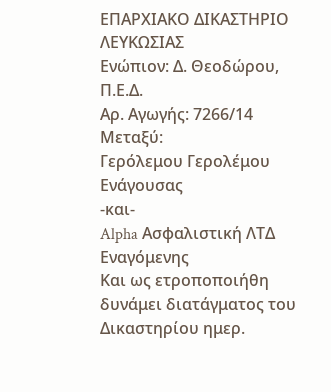ΕΠΑΡΧΙΑΚΟ ΔΙΚΑΣΤΗΡΙΟ ΛΕΥΚΩΣΙΑΣ
Ενώπιον: Δ. Θεοδώρου, Π.Ε.Δ.
Αρ. Αγωγής: 7266/14
Μεταξύ:
Γερόλεμου Γερολέμου
Ενάγουσας
-και-
Alpha Ασφαλιστική ΛΤΔ
Εναγόμενης
Και ως ετροποποιήθη δυνάμει διατάγματος του Δικαστηρίου ημερ.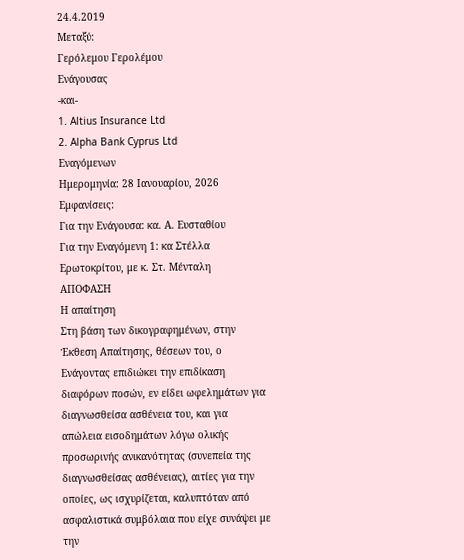24.4.2019
Μεταξύ:
Γερόλεμου Γερολέμου
Ενάγουσας
-και-
1. Altius Insurance Ltd
2. Alpha Bank Cyprus Ltd
Εναγόμενων
Ημερομηνία: 28 Ιανουαρίου, 2026
Εμφανίσεις:
Για την Ενάγουσα: κα. Α. Ευσταθίου
Για την Εναγόμενη 1: κα Στέλλα Ερωτοκρίτου, με κ. Στ. Μένταλη
ΑΠΟΦΑΣΗ
Η απαίτηση
Στη βάση των δικογραφημένων, στην Έκθεση Απαίτησης, θέσεων του, ο Ενάγοντας επιδιώκει την επιδίκαση διαφόρων ποσών, εν είδει ωφελημάτων για διαγνωσθείσα ασθένεια του, και για απώλεια εισοδημάτων λόγω ολικής προσωρινής ανικανότητας (συνεπεία της διαγνωσθείσας ασθένειας), αιτίες για την οποίες, ως ισχυρίζεται, καλυπτόταν από ασφαλιστικά συμβόλαια που είχε συνάψει με την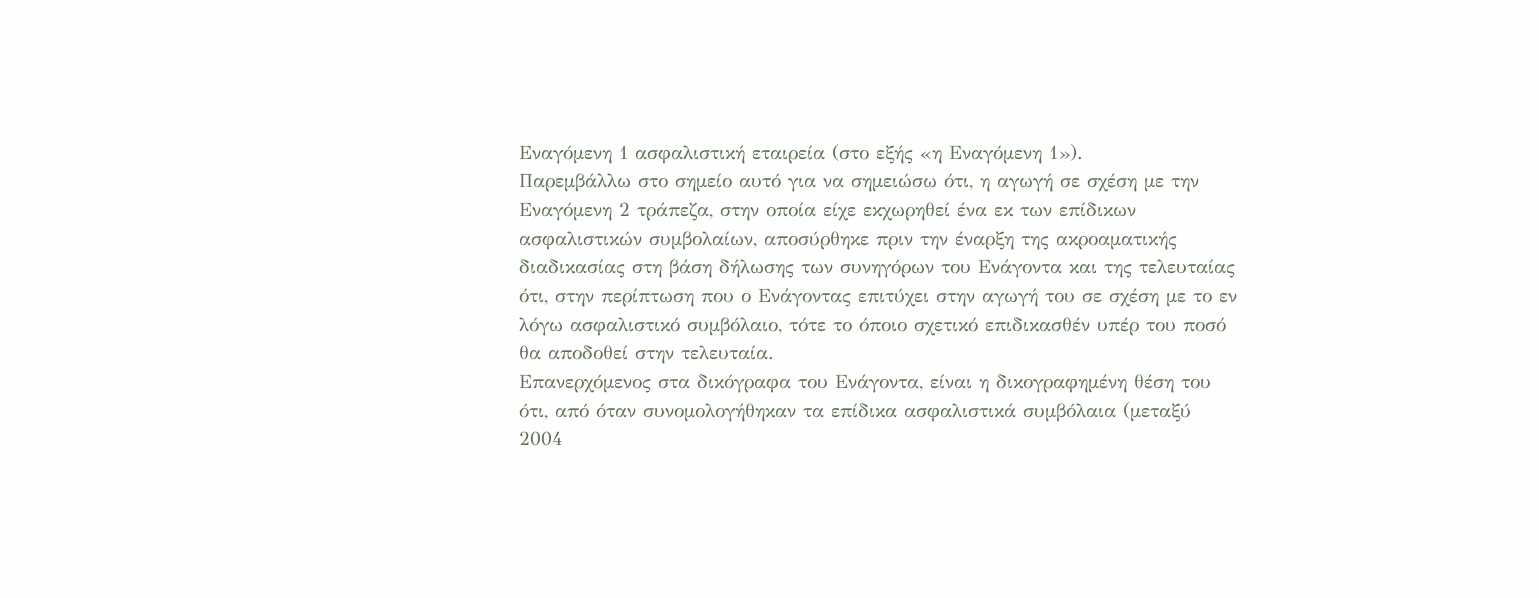Εναγόμενη 1 ασφαλιστική εταιρεία (στο εξής «η Εναγόμενη 1»).
Παρεμβάλλω στο σημείο αυτό για να σημειώσω ότι, η αγωγή σε σχέση με την Εναγόμενη 2 τράπεζα, στην οποία είχε εκχωρηθεί ένα εκ των επίδικων ασφαλιστικών συμβολαίων, αποσύρθηκε πριν την έναρξη της ακροαματικής διαδικασίας στη βάση δήλωσης των συνηγόρων του Ενάγοντα και της τελευταίας ότι, στην περίπτωση που ο Ενάγοντας επιτύχει στην αγωγή του σε σχέση με το εν λόγω ασφαλιστικό συμβόλαιο, τότε το όποιο σχετικό επιδικασθέν υπέρ του ποσό θα αποδοθεί στην τελευταία.
Επανερχόμενος στα δικόγραφα του Ενάγοντα, είναι η δικογραφημένη θέση του ότι, από όταν συνομολογήθηκαν τα επίδικα ασφαλιστικά συμβόλαια (μεταξύ 2004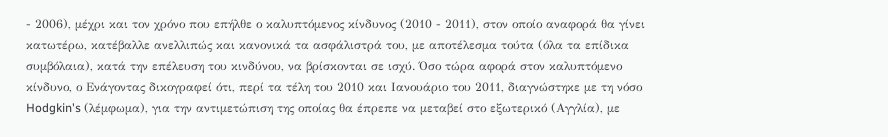- 2006), μέχρι και τον χρόνο που επήλθε ο καλυπτόμενος κίνδυνος (2010 - 2011), στον οποίο αναφορά θα γίνει κατωτέρω, κατέβαλλε ανελλιπώς και κανονικά τα ασφάλιστρά του, με αποτέλεσμα τούτα (όλα τα επίδικα συμβόλαια), κατά την επέλευση του κινδύνου, να βρίσκονται σε ισχύ. Όσο τώρα αφορά στον καλυπτόμενο κίνδυνο, ο Ενάγοντας δικογραφεί ότι, περί τα τέλη του 2010 και Ιανουάριο του 2011, διαγνώστηκε με τη νόσο Hodgkin's (λέμφωμα), για την αντιμετώπιση της οποίας θα έπρεπε να μεταβεί στο εξωτερικό (Αγγλία), με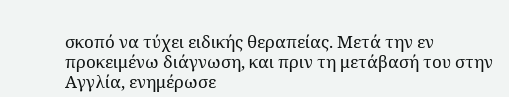σκοπό να τύχει ειδικής θεραπείας. Μετά την εν προκειμένω διάγνωση, και πριν τη μετάβασή του στην Αγγλία, ενημέρωσε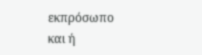εκπρόσωπο και ή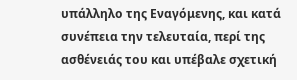υπάλληλο της Εναγόμενης, και κατά συνέπεια την τελευταία, περί της ασθένειάς του και υπέβαλε σχετική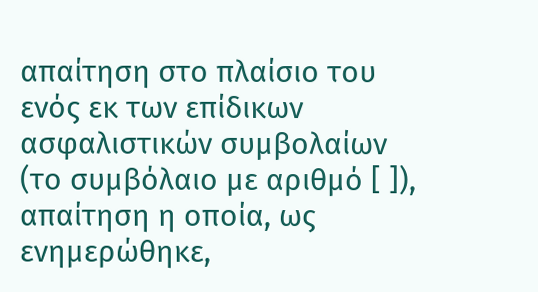απαίτηση στο πλαίσιο του ενός εκ των επίδικων ασφαλιστικών συμβολαίων (το συμβόλαιο με αριθμό [ ]), απαίτηση η οποία, ως ενημερώθηκε,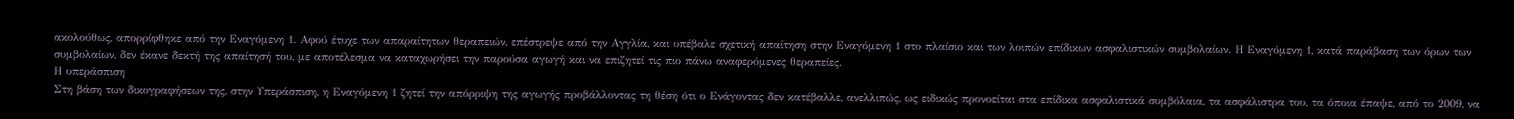ακολούθως, απορρίφθηκε από την Εναγόμενη 1. Αφού έτυχε των απαραίτητων θεραπειών, επέστρεψε από την Αγγλία, και υπέβαλε σχετική απαίτηση στην Εναγόμενη 1 στο πλαίσιο και των λοιπών επίδικων ασφαλιστικών συμβολαίων. Η Εναγόμενη 1, κατά παράβαση των όρων των συμβολαίων, δεν έκανε δεκτή της απαίτησή του, με αποτέλεσμα να καταχωρήσει την παρούσα αγωγή και να επιζητεί τις πιο πάνω αναφερόμενες θεραπείες.
Η υπεράσπιση
Στη βάση των δικογραφήσεων της, στην Υπεράσπιση, η Εναγόμενη 1 ζητεί την απόρριψη της αγωγής προβάλλοντας τη θέση ότι ο Ενάγοντας δεν κατέβαλλε, ανελλιπώς, ως ειδικώς προνοείται στα επίδικα ασφαλιστικά συμβόλαια, τα ασφάλιστρα του, τα όποια έπαψε, από το 2009, να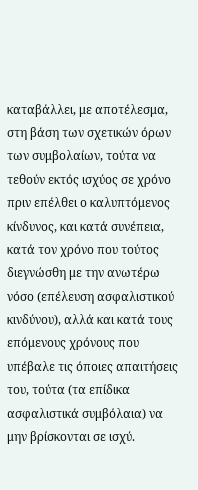καταβάλλει, με αποτέλεσμα, στη βάση των σχετικών όρων των συμβολαίων, τούτα να τεθούν εκτός ισχύος σε χρόνο πριν επέλθει ο καλυπτόμενος κίνδυνος, και κατά συνέπεια, κατά τον χρόνο που τούτος διεγνώσθη με την ανωτέρω νόσο (επέλευση ασφαλιστικού κινδύνου), αλλά και κατά τους επόμενους χρόνους που υπέβαλε τις όποιες απαιτήσεις του, τούτα (τα επίδικα ασφαλιστικά συμβόλαια) να μην βρίσκονται σε ισχύ.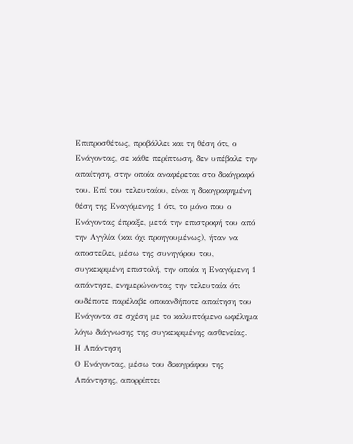Επιπροσθέτως, προβάλλει και τη θέση ότι, ο Ενάγοντας, σε κάθε περίπτωση, δεν υπέβαλε την απαίτηση, στην οποία αναφέρεται στο δικόγραφό του. Επί του τελευταίου, είναι η δικογραφημένη θέση της Εναγόμενης 1 ότι, το μόνο που ο Ενάγοντας έπραξε, μετά την επιστροφή του από την Αγγλία (και όχι προηγουμένως), ήταν να αποστείλει, μέσω της συνηγόρου του, συγκεκριμένη επιστολή, την οποία η Εναγόμενη 1 απάντησε, ενημερώνοντας την τελευταία ότι ουδέποτε παρέλαβε οποιανδήποτε απαίτηση του Ενάγοντα σε σχέση με το καλυπτόμενο ωφέλημα λόγω διάγνωσης της συγκεκριμένης ασθενείας.
Η Απάντηση
Ο Ενάγοντας, μέσω του δικογράφου της Απάντησης, απορρίπτει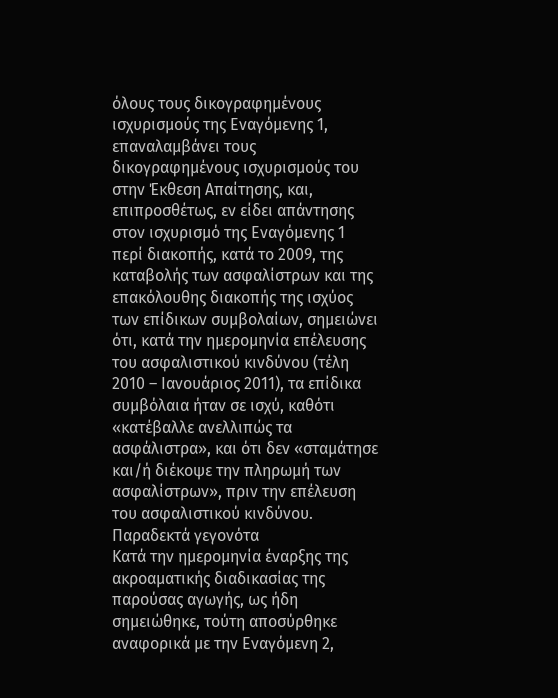όλους τους δικογραφημένους ισχυρισμούς της Εναγόμενης 1, επαναλαμβάνει τους δικογραφημένους ισχυρισμούς του στην Έκθεση Απαίτησης, και, επιπροσθέτως, εν είδει απάντησης στον ισχυρισμό της Εναγόμενης 1 περί διακοπής, κατά το 2009, της καταβολής των ασφαλίστρων και της επακόλουθης διακοπής της ισχύος των επίδικων συμβολαίων, σημειώνει ότι, κατά την ημερομηνία επέλευσης του ασφαλιστικού κινδύνου (τέλη 2010 – Ιανουάριος 2011), τα επίδικα συμβόλαια ήταν σε ισχύ, καθότι «κατέβαλλε ανελλιπώς τα ασφάλιστρα», και ότι δεν «σταμάτησε και/ή διέκοψε την πληρωμή των ασφαλίστρων», πριν την επέλευση του ασφαλιστικού κινδύνου.
Παραδεκτά γεγονότα
Κατά την ημερομηνία έναρξης της ακροαματικής διαδικασίας της παρούσας αγωγής, ως ήδη σημειώθηκε, τούτη αποσύρθηκε αναφορικά με την Εναγόμενη 2,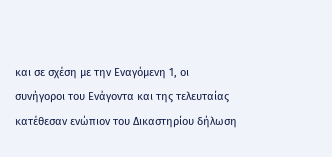και σε σχέση με την Εναγόμενη 1, οι συνήγοροι του Ενάγοντα και της τελευταίας κατέθεσαν ενώπιον του Δικαστηρίου δήλωση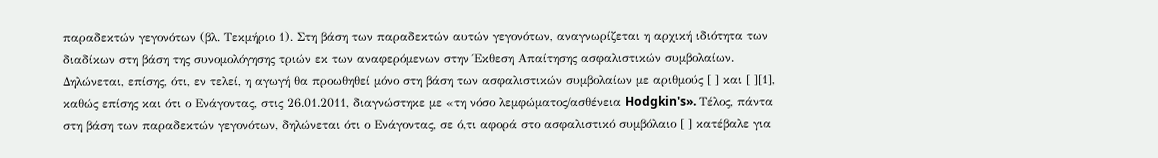παραδεκτών γεγονότων (βλ. Τεκμήριο 1). Στη βάση των παραδεκτών αυτών γεγονότων, αναγνωρίζεται η αρχική ιδιότητα των διαδίκων στη βάση της συνομολόγησης τριών εκ των αναφερόμενων στην Έκθεση Απαίτησης ασφαλιστικών συμβολαίων. Δηλώνεται, επίσης, ότι, εν τελεί, η αγωγή θα προωθηθεί μόνο στη βάση των ασφαλιστικών συμβολαίων με αριθμούς [ ] και [ ][1], καθώς επίσης και ότι ο Ενάγοντας, στις 26.01.2011, διαγνώστηκε με «τη νόσο λεμφώματος/ασθένεια Hodgkin's». Τέλος, πάντα στη βάση των παραδεκτών γεγονότων, δηλώνεται ότι ο Ενάγοντας, σε ό,τι αφορά στο ασφαλιστικό συμβόλαιο [ ] κατέβαλε για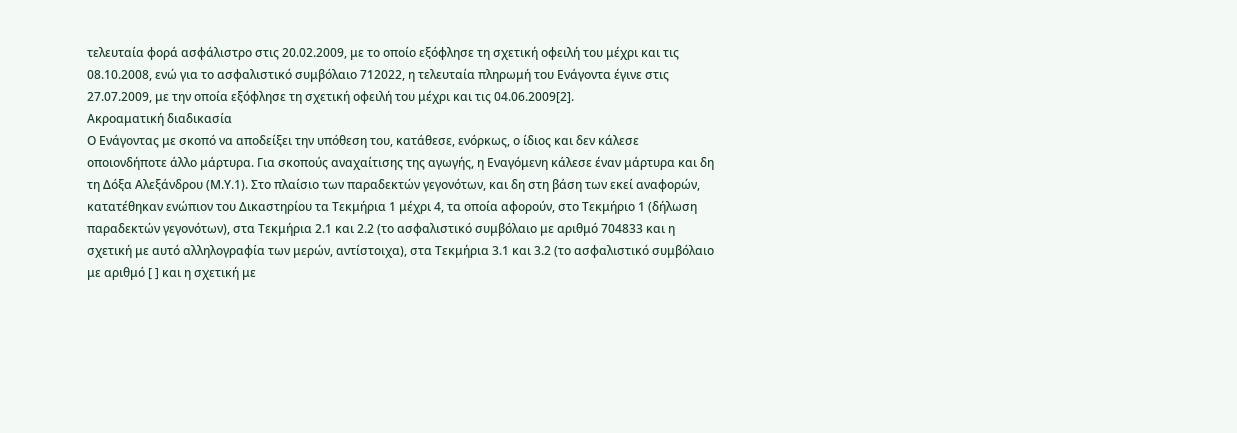τελευταία φορά ασφάλιστρο στις 20.02.2009, με το οποίο εξόφλησε τη σχετική οφειλή του μέχρι και τις 08.10.2008, ενώ για το ασφαλιστικό συμβόλαιο 712022, η τελευταία πληρωμή του Ενάγοντα έγινε στις 27.07.2009, με την οποία εξόφλησε τη σχετική οφειλή του μέχρι και τις 04.06.2009[2].
Ακροαματική διαδικασία
Ο Ενάγοντας με σκοπό να αποδείξει την υπόθεση του, κατάθεσε, ενόρκως, ο ίδιος και δεν κάλεσε οποιονδήποτε άλλο μάρτυρα. Για σκοπούς αναχαίτισης της αγωγής, η Εναγόμενη κάλεσε έναν μάρτυρα και δη τη Δόξα Αλεξάνδρου (Μ.Υ.1). Στο πλαίσιο των παραδεκτών γεγονότων, και δη στη βάση των εκεί αναφορών, κατατέθηκαν ενώπιον του Δικαστηρίου τα Τεκμήρια 1 μέχρι 4, τα οποία αφορούν, στο Τεκμήριο 1 (δήλωση παραδεκτών γεγονότων), στα Τεκμήρια 2.1 και 2.2 (το ασφαλιστικό συμβόλαιο με αριθμό 704833 και η σχετική με αυτό αλληλογραφία των μερών, αντίστοιχα), στα Τεκμήρια 3.1 και 3.2 (το ασφαλιστικό συμβόλαιο με αριθμό [ ] και η σχετική με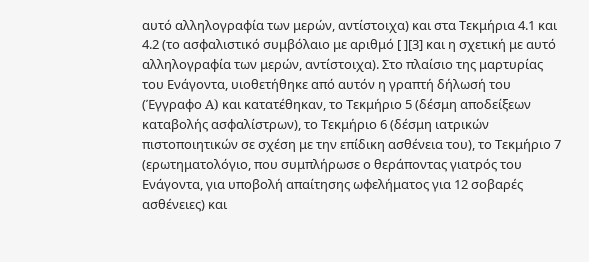αυτό αλληλογραφία των μερών, αντίστοιχα) και στα Τεκμήρια 4.1 και 4.2 (το ασφαλιστικό συμβόλαιο με αριθμό [ ][3] και η σχετική με αυτό αλληλογραφία των μερών, αντίστοιχα). Στο πλαίσιο της μαρτυρίας του Ενάγοντα, υιοθετήθηκε από αυτόν η γραπτή δήλωσή του (Έγγραφο A) και κατατέθηκαν, το Τεκμήριο 5 (δέσμη αποδείξεων καταβολής ασφαλίστρων), το Τεκμήριο 6 (δέσμη ιατρικών πιστοποιητικών σε σχέση με την επίδικη ασθένεια του), το Τεκμήριο 7 (ερωτηματολόγιο, που συμπλήρωσε ο θεράποντας γιατρός του Ενάγοντα, για υποβολή απαίτησης ωφελήματος για 12 σοβαρές ασθένειες) και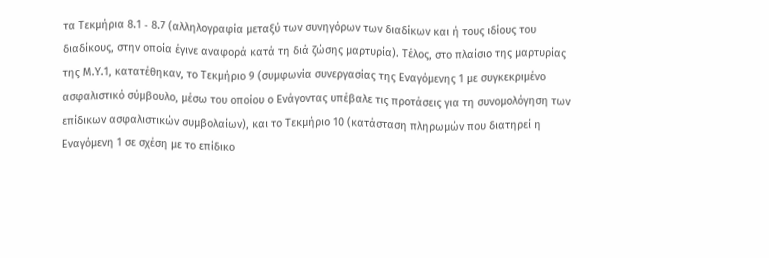τα Τεκμήρια 8.1 ‑ 8.7 (αλληλογραφία μεταξύ των συνηγόρων των διαδίκων και ή τους ιδίους του διαδίκους, στην οποία έγινε αναφορά κατά τη διά ζώσης μαρτυρία). Τέλος, στο πλαίσιο της μαρτυρίας της Μ.Υ.1, κατατέθηκαν, το Τεκμήριο 9 (συμφωνία συνεργασίας της Εναγόμενης 1 με συγκεκριμένο ασφαλιστικό σύμβουλο, μέσω του οποίου ο Ενάγοντας υπέβαλε τις προτάσεις για τη συνομολόγηση των επίδικων ασφαλιστικών συμβολαίων), και το Τεκμήριο 10 (κατάσταση πληρωμών που διατηρεί η Εναγόμενη 1 σε σχέση με το επίδικο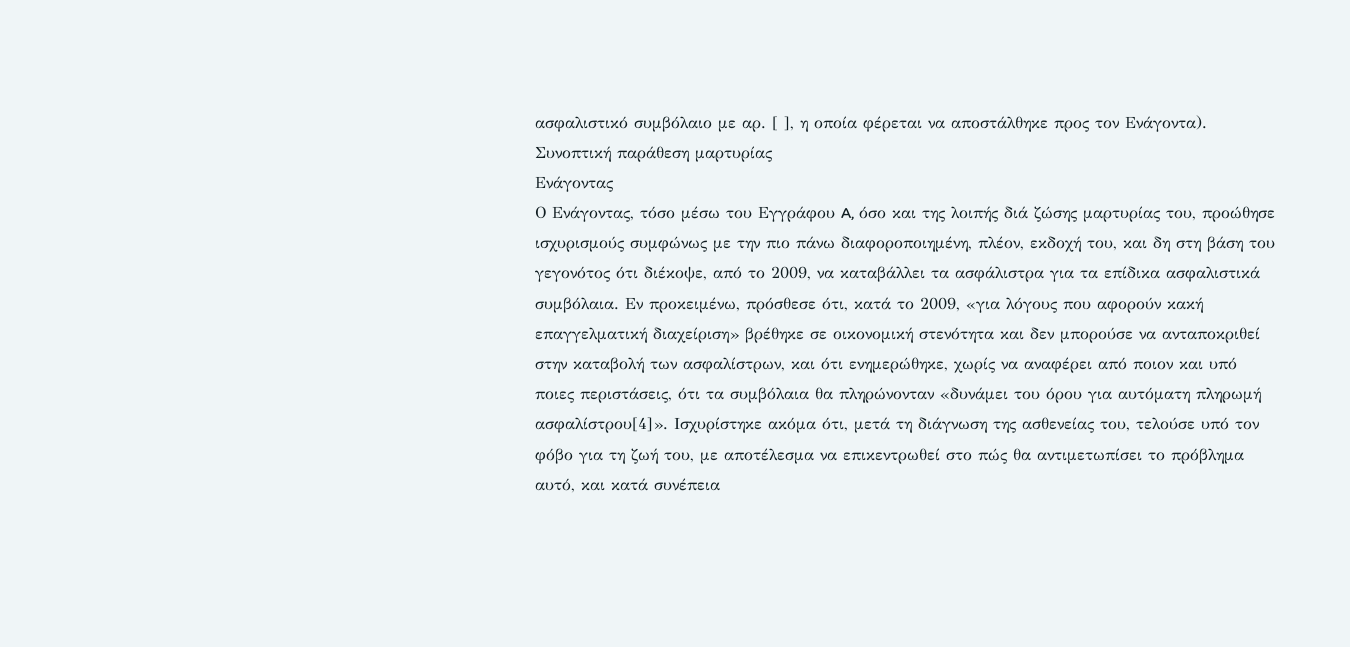ασφαλιστικό συμβόλαιο με αρ. [ ], η οποία φέρεται να αποστάλθηκε προς τον Ενάγοντα).
Συνοπτική παράθεση μαρτυρίας
Ενάγοντας
Ο Ενάγοντας, τόσο μέσω του Εγγράφου A, όσο και της λοιπής διά ζώσης μαρτυρίας του, προώθησε ισχυρισμούς συμφώνως με την πιο πάνω διαφοροποιημένη, πλέον, εκδοχή του, και δη στη βάση του γεγονότος ότι διέκοψε, από το 2009, να καταβάλλει τα ασφάλιστρα για τα επίδικα ασφαλιστικά συμβόλαια. Εν προκειμένω, πρόσθεσε ότι, κατά το 2009, «για λόγους που αφορούν κακή επαγγελματική διαχείριση» βρέθηκε σε οικονομική στενότητα και δεν μπορούσε να ανταποκριθεί στην καταβολή των ασφαλίστρων, και ότι ενημερώθηκε, χωρίς να αναφέρει από ποιον και υπό ποιες περιστάσεις, ότι τα συμβόλαια θα πληρώνονταν «δυνάμει του όρου για αυτόματη πληρωμή ασφαλίστρου[4]». Ισχυρίστηκε ακόμα ότι, μετά τη διάγνωση της ασθενείας του, τελούσε υπό τον φόβο για τη ζωή του, με αποτέλεσμα να επικεντρωθεί στο πώς θα αντιμετωπίσει το πρόβλημα αυτό, και κατά συνέπεια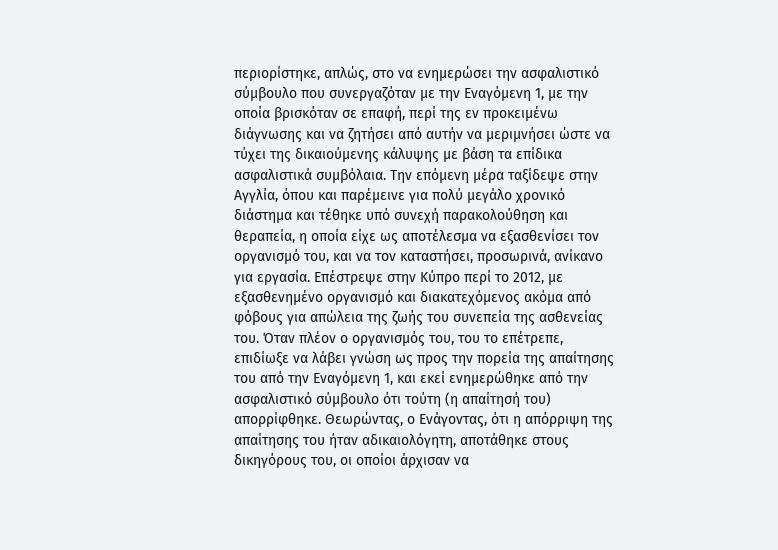περιορίστηκε, απλώς, στο να ενημερώσει την ασφαλιστικό σύμβουλο που συνεργαζόταν με την Εναγόμενη 1, με την οποία βρισκόταν σε επαφή, περί της εν προκειμένω διάγνωσης και να ζητήσει από αυτήν να μεριμνήσει ώστε να τύχει της δικαιούμενης κάλυψης με βάση τα επίδικα ασφαλιστικά συμβόλαια. Την επόμενη μέρα ταξίδεψε στην Αγγλία, όπου και παρέμεινε για πολύ μεγάλο χρονικό διάστημα και τέθηκε υπό συνεχή παρακολούθηση και θεραπεία, η οποία είχε ως αποτέλεσμα να εξασθενίσει τον οργανισμό του, και να τον καταστήσει, προσωρινά, ανίκανο για εργασία. Επέστρεψε στην Κύπρο περί το 2012, με εξασθενημένο οργανισμό και διακατεχόμενος ακόμα από φόβους για απώλεια της ζωής του συνεπεία της ασθενείας του. Όταν πλέον ο οργανισμός του, του το επέτρεπε, επιδίωξε να λάβει γνώση ως προς την πορεία της απαίτησης του από την Εναγόμενη 1, και εκεί ενημερώθηκε από την ασφαλιστικό σύμβουλο ότι τούτη (η απαίτησή του) απορρίφθηκε. Θεωρώντας, ο Ενάγοντας, ότι η απόρριψη της απαίτησης του ήταν αδικαιολόγητη, αποτάθηκε στους δικηγόρους του, οι οποίοι άρχισαν να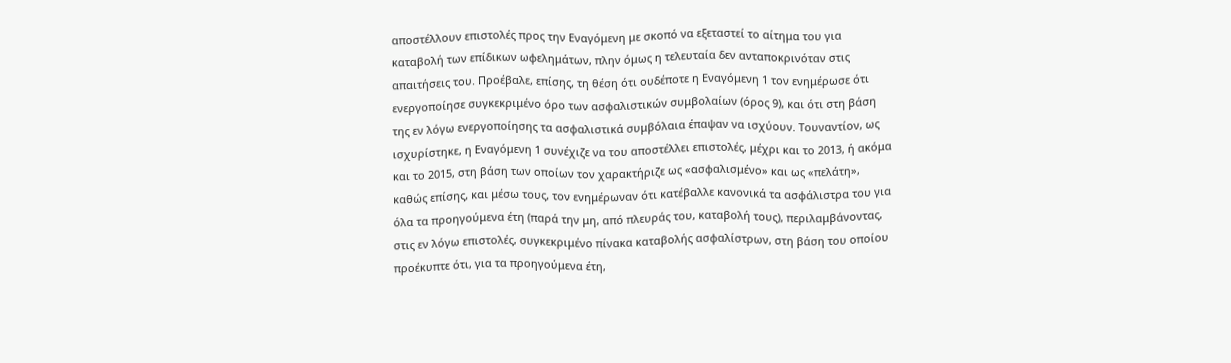αποστέλλουν επιστολές προς την Εναγόμενη με σκοπό να εξεταστεί το αίτημα του για καταβολή των επίδικων ωφελημάτων, πλην όμως η τελευταία δεν ανταποκρινόταν στις απαιτήσεις του. Προέβαλε, επίσης, τη θέση ότι ουδέποτε η Εναγόμενη 1 τον ενημέρωσε ότι ενεργοποίησε συγκεκριμένο όρο των ασφαλιστικών συμβολαίων (όρος 9), και ότι στη βάση της εν λόγω ενεργοποίησης τα ασφαλιστικά συμβόλαια έπαψαν να ισχύουν. Τουναντίον, ως ισχυρίστηκε, η Εναγόμενη 1 συνέχιζε να του αποστέλλει επιστολές, μέχρι και το 2013, ή ακόμα και το 2015, στη βάση των οποίων τον χαρακτήριζε ως «ασφαλισμένο» και ως «πελάτη», καθώς επίσης, και μέσω τους, τον ενημέρωναν ότι κατέβαλλε κανονικά τα ασφάλιστρα του για όλα τα προηγούμενα έτη (παρά την μη, από πλευράς του, καταβολή τους), περιλαμβάνοντας, στις εν λόγω επιστολές, συγκεκριμένο πίνακα καταβολής ασφαλίστρων, στη βάση του οποίου προέκυπτε ότι, για τα προηγούμενα έτη,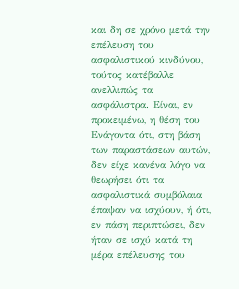και δη σε χρόνο μετά την επέλευση του ασφαλιστικού κινδύνου, τούτος κατέβαλλε ανελλιπώς τα ασφάλιστρα. Είναι, εν προκειμένω, η θέση του Ενάγοντα ότι, στη βάση των παραστάσεων αυτών, δεν είχε κανένα λόγο να θεωρήσει ότι τα ασφαλιστικά συμβόλαια έπαψαν να ισχύουν, ή ότι, εν πάση περιπτώσει, δεν ήταν σε ισχύ κατά τη μέρα επέλευσης του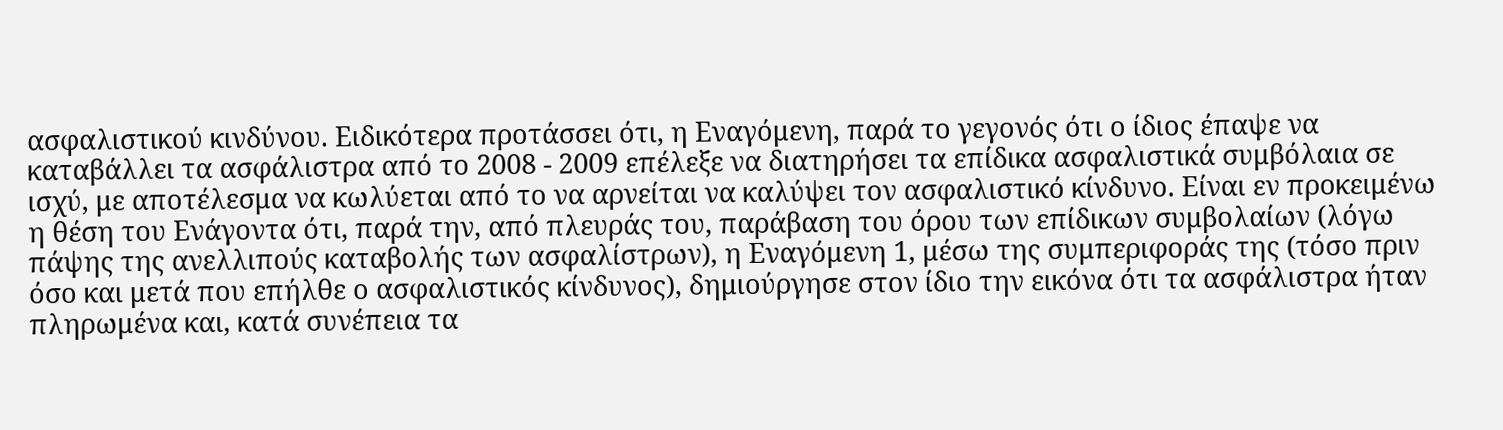ασφαλιστικού κινδύνου. Ειδικότερα προτάσσει ότι, η Εναγόμενη, παρά το γεγονός ότι ο ίδιος έπαψε να καταβάλλει τα ασφάλιστρα από το 2008 ‑ 2009 επέλεξε να διατηρήσει τα επίδικα ασφαλιστικά συμβόλαια σε ισχύ, με αποτέλεσμα να κωλύεται από το να αρνείται να καλύψει τον ασφαλιστικό κίνδυνο. Είναι εν προκειμένω η θέση του Ενάγοντα ότι, παρά την, από πλευράς του, παράβαση του όρου των επίδικων συμβολαίων (λόγω πάψης της ανελλιπούς καταβολής των ασφαλίστρων), η Εναγόμενη 1, μέσω της συμπεριφοράς της (τόσο πριν όσο και μετά που επήλθε ο ασφαλιστικός κίνδυνος), δημιούργησε στον ίδιο την εικόνα ότι τα ασφάλιστρα ήταν πληρωμένα και, κατά συνέπεια τα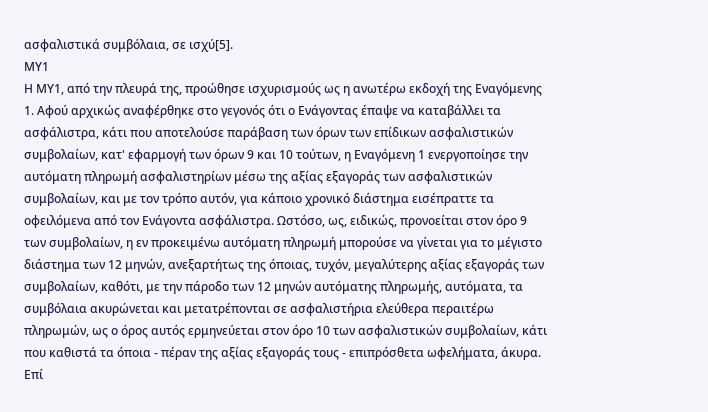ασφαλιστικά συμβόλαια, σε ισχύ[5].
ΜΥ1
Η ΜΥ1, από την πλευρά της, προώθησε ισχυρισμούς ως η ανωτέρω εκδοχή της Εναγόμενης 1. Αφού αρχικώς αναφέρθηκε στο γεγονός ότι ο Ενάγοντας έπαψε να καταβάλλει τα ασφάλιστρα, κάτι που αποτελούσε παράβαση των όρων των επίδικων ασφαλιστικών συμβολαίων, κατ' εφαρμογή των όρων 9 και 10 τούτων, η Εναγόμενη 1 ενεργοποίησε την αυτόματη πληρωμή ασφαλιστηρίων μέσω της αξίας εξαγοράς των ασφαλιστικών συμβολαίων, και με τον τρόπο αυτόν, για κάποιο χρονικό διάστημα εισέπραττε τα οφειλόμενα από τον Ενάγοντα ασφάλιστρα. Ωστόσο, ως, ειδικώς, προνοείται στον όρο 9 των συμβολαίων, η εν προκειμένω αυτόματη πληρωμή μπορούσε να γίνεται για το μέγιστο διάστημα των 12 μηνών, ανεξαρτήτως της όποιας, τυχόν, μεγαλύτερης αξίας εξαγοράς των συμβολαίων, καθότι, με την πάροδο των 12 μηνών αυτόματης πληρωμής, αυτόματα, τα συμβόλαια ακυρώνεται και μετατρέπονται σε ασφαλιστήρια ελεύθερα περαιτέρω πληρωμών, ως ο όρος αυτός ερμηνεύεται στον όρο 10 των ασφαλιστικών συμβολαίων, κάτι που καθιστά τα όποια - πέραν της αξίας εξαγοράς τους - επιπρόσθετα ωφελήματα, άκυρα. Επί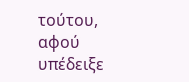τούτου, αφού υπέδειξε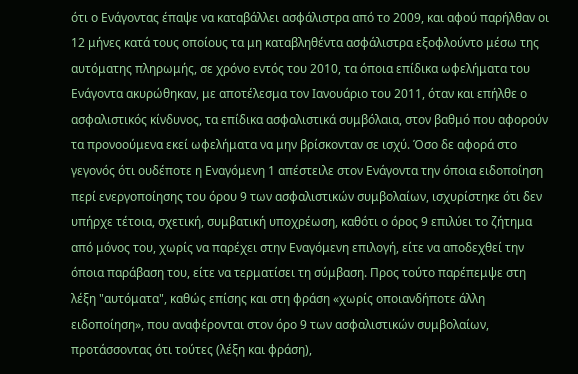ότι ο Ενάγοντας έπαψε να καταβάλλει ασφάλιστρα από το 2009, και αφού παρήλθαν οι 12 μήνες κατά τους οποίους τα μη καταβληθέντα ασφάλιστρα εξοφλούντο μέσω της αυτόματης πληρωμής, σε χρόνο εντός του 2010, τα όποια επίδικα ωφελήματα του Ενάγοντα ακυρώθηκαν, με αποτέλεσμα τον Ιανουάριο του 2011, όταν και επήλθε ο ασφαλιστικός κίνδυνος, τα επίδικα ασφαλιστικά συμβόλαια, στον βαθμό που αφορούν τα προνοούμενα εκεί ωφελήματα να μην βρίσκονταν σε ισχύ. Όσο δε αφορά στο γεγονός ότι ουδέποτε η Εναγόμενη 1 απέστειλε στον Ενάγοντα την όποια ειδοποίηση περί ενεργοποίησης του όρου 9 των ασφαλιστικών συμβολαίων, ισχυρίστηκε ότι δεν υπήρχε τέτοια, σχετική, συμβατική υποχρέωση, καθότι ο όρος 9 επιλύει το ζήτημα από μόνος του, χωρίς να παρέχει στην Εναγόμενη επιλογή, είτε να αποδεχθεί την όποια παράβαση του, είτε να τερματίσει τη σύμβαση. Προς τούτο παρέπεμψε στη λέξη "αυτόματα", καθώς επίσης και στη φράση «χωρίς οποιανδήποτε άλλη ειδοποίηση», που αναφέρονται στον όρο 9 των ασφαλιστικών συμβολαίων, προτάσσοντας ότι τούτες (λέξη και φράση),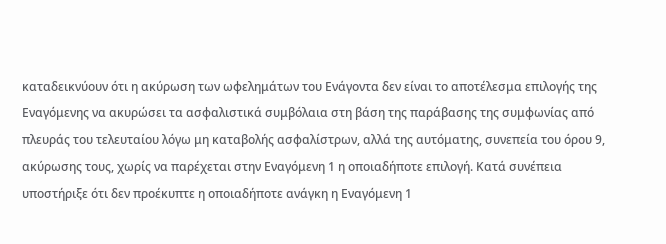καταδεικνύουν ότι η ακύρωση των ωφελημάτων του Ενάγοντα δεν είναι το αποτέλεσμα επιλογής της Εναγόμενης να ακυρώσει τα ασφαλιστικά συμβόλαια στη βάση της παράβασης της συμφωνίας από πλευράς του τελευταίου λόγω μη καταβολής ασφαλίστρων, αλλά της αυτόματης, συνεπεία του όρου 9, ακύρωσης τους, χωρίς να παρέχεται στην Εναγόμενη 1 η οποιαδήποτε επιλογή. Κατά συνέπεια υποστήριξε ότι δεν προέκυπτε η οποιαδήποτε ανάγκη η Εναγόμενη 1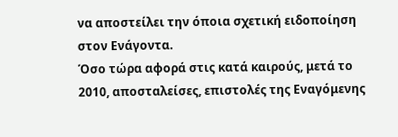να αποστείλει την όποια σχετική ειδοποίηση στον Ενάγοντα.
Όσο τώρα αφορά στις κατά καιρούς, μετά το 2010, αποσταλείσες, επιστολές της Εναγόμενης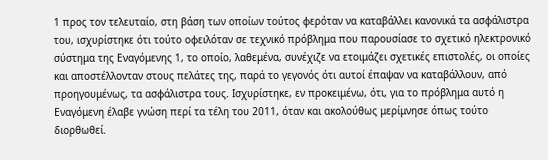1 προς τον τελευταίο, στη βάση των οποίων τούτος φερόταν να καταβάλλει κανονικά τα ασφάλιστρα του, ισχυρίστηκε ότι τούτο οφειλόταν σε τεχνικό πρόβλημα που παρουσίασε το σχετικό ηλεκτρονικό σύστημα της Εναγόμενης 1, το οποίο, λαθεμένα, συνέχιζε να ετοιμάζει σχετικές επιστολές, οι οποίες και αποστέλλονταν στους πελάτες της, παρά το γεγονός ότι αυτοί έπαψαν να καταβάλλουν, από προηγουμένως, τα ασφάλιστρα τους. Ισχυρίστηκε, εν προκειμένω, ότι, για το πρόβλημα αυτό η Εναγόμενη έλαβε γνώση περί τα τέλη του 2011, όταν και ακολούθως μερίμνησε όπως τούτο διορθωθεί.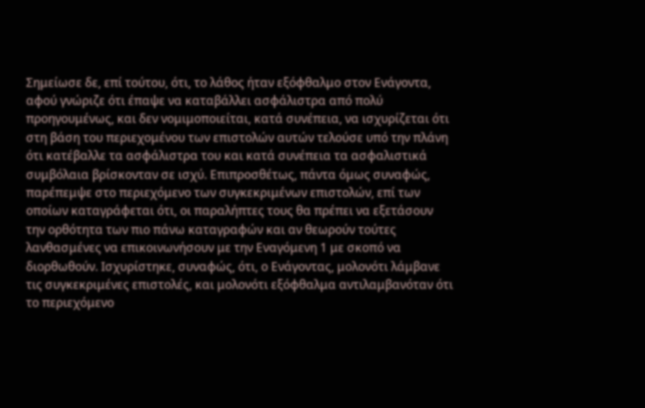Σημείωσε δε, επί τούτου, ότι, το λάθος ήταν εξόφθαλμο στον Ενάγοντα, αφού γνώριζε ότι έπαψε να καταβάλλει ασφάλιστρα από πολύ προηγουμένως, και δεν νομιμοποιείται, κατά συνέπεια, να ισχυρίζεται ότι στη βάση του περιεχομένου των επιστολών αυτών τελούσε υπό την πλάνη ότι κατέβαλλε τα ασφάλιστρα του και κατά συνέπεια τα ασφαλιστικά συμβόλαια βρίσκονταν σε ισχύ. Επιπροσθέτως, πάντα όμως συναφώς, παρέπεμψε στο περιεχόμενο των συγκεκριμένων επιστολών, επί των οποίων καταγράφεται ότι, οι παραλήπτες τους θα πρέπει να εξετάσουν την ορθότητα των πιο πάνω καταγραφών και αν θεωρούν τούτες λανθασμένες να επικοινωνήσουν με την Εναγόμενη 1 με σκοπό να διορθωθούν. Ισχυρίστηκε, συναφώς, ότι, ο Ενάγοντας, μολονότι λάμβανε τις συγκεκριμένες επιστολές, και μολονότι εξόφθαλμα αντιλαμβανόταν ότι το περιεχόμενο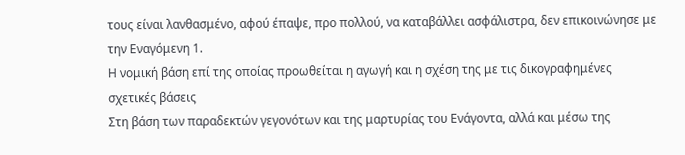τους είναι λανθασμένο, αφού έπαψε, προ πολλού, να καταβάλλει ασφάλιστρα, δεν επικοινώνησε με την Εναγόμενη 1.
Η νομική βάση επί της οποίας προωθείται η αγωγή και η σχέση της με τις δικογραφημένες σχετικές βάσεις
Στη βάση των παραδεκτών γεγονότων και της μαρτυρίας του Ενάγοντα, αλλά και μέσω της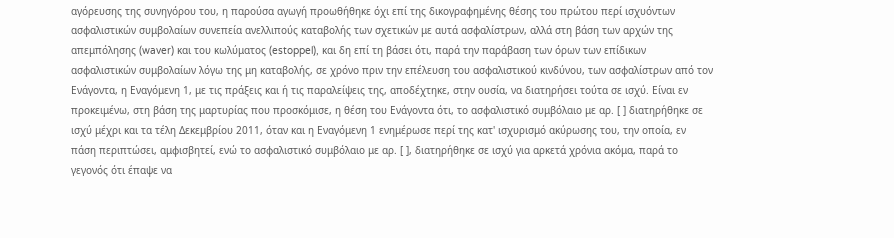αγόρευσης της συνηγόρου του, η παρούσα αγωγή προωθήθηκε όχι επί της δικογραφημένης θέσης του πρώτου περί ισχυόντων ασφαλιστικών συμβολαίων συνεπεία ανελλιπούς καταβολής των σχετικών με αυτά ασφαλίστρων, αλλά στη βάση των αρχών της απεμπόλησης (waver) και του κωλύματος (estoppel), και δη επί τη βάσει ότι, παρά την παράβαση των όρων των επίδικων ασφαλιστικών συμβολαίων λόγω της μη καταβολής, σε χρόνο πριν την επέλευση του ασφαλιστικού κινδύνου, των ασφαλίστρων από τον Ενάγοντα, η Εναγόμενη 1, με τις πράξεις και ή τις παραλείψεις της, αποδέχτηκε, στην ουσία, να διατηρήσει τούτα σε ισχύ. Είναι εν προκειμένω, στη βάση της μαρτυρίας που προσκόμισε, η θέση του Ενάγοντα ότι, το ασφαλιστικό συμβόλαιο με αρ. [ ] διατηρήθηκε σε ισχύ μέχρι και τα τέλη Δεκεμβρίου 2011, όταν και η Εναγόμενη 1 ενημέρωσε περί της κατ' ισχυρισμό ακύρωσης του, την οποία, εν πάση περιπτώσει, αμφισβητεί, ενώ το ασφαλιστικό συμβόλαιο με αρ. [ ], διατηρήθηκε σε ισχύ για αρκετά χρόνια ακόμα, παρά το γεγονός ότι έπαψε να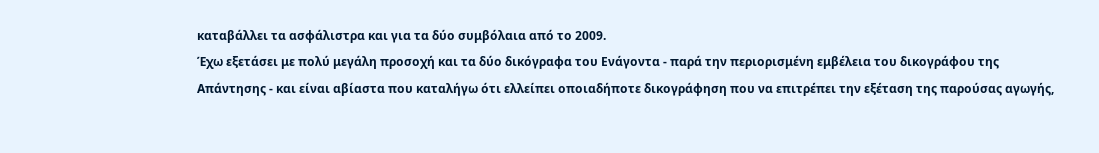καταβάλλει τα ασφάλιστρα και για τα δύο συμβόλαια από το 2009.
Έχω εξετάσει με πολύ μεγάλη προσοχή και τα δύο δικόγραφα του Ενάγοντα - παρά την περιορισμένη εμβέλεια του δικογράφου της Απάντησης - και είναι αβίαστα που καταλήγω ότι ελλείπει οποιαδήποτε δικογράφηση που να επιτρέπει την εξέταση της παρούσας αγωγής,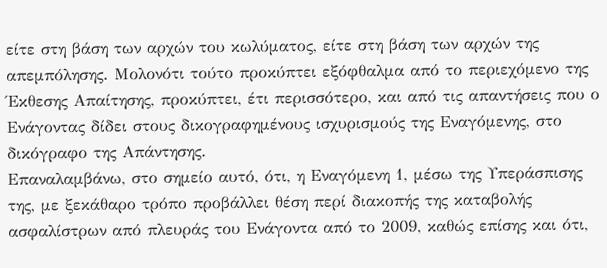είτε στη βάση των αρχών του κωλύματος, είτε στη βάση των αρχών της απεμπόλησης. Μολονότι τούτο προκύπτει εξόφθαλμα από το περιεχόμενο της Έκθεσης Απαίτησης, προκύπτει, έτι περισσότερο, και από τις απαντήσεις που ο Ενάγοντας δίδει στους δικογραφημένους ισχυρισμούς της Εναγόμενης, στο δικόγραφο της Απάντησης.
Επαναλαμβάνω, στο σημείο αυτό, ότι, η Εναγόμενη 1, μέσω της Υπεράσπισης της, με ξεκάθαρο τρόπο προβάλλει θέση περί διακοπής της καταβολής ασφαλίστρων από πλευράς του Ενάγοντα από το 2009, καθώς επίσης και ότι,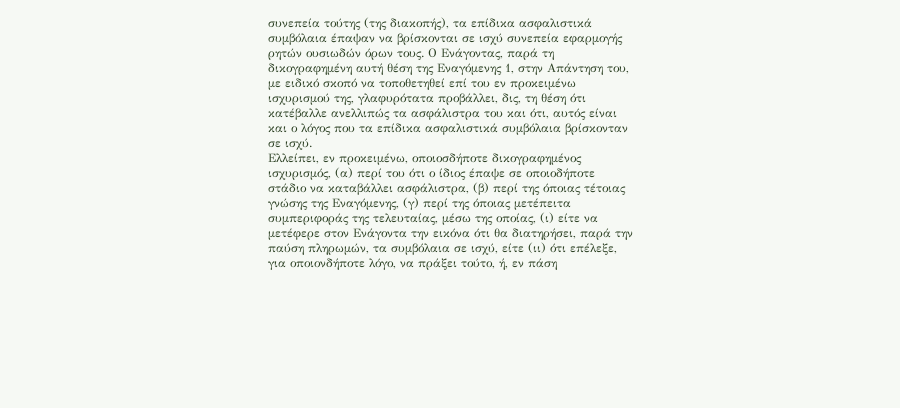συνεπεία τούτης (της διακοπής), τα επίδικα ασφαλιστικά συμβόλαια έπαψαν να βρίσκονται σε ισχύ συνεπεία εφαρμογής ρητών ουσιωδών όρων τους. Ο Ενάγοντας, παρά τη δικογραφημένη αυτή θέση της Εναγόμενης 1, στην Απάντηση του, με ειδικό σκοπό να τοποθετηθεί επί του εν προκειμένω ισχυρισμού της, γλαφυρότατα προβάλλει, δις, τη θέση ότι κατέβαλλε ανελλιπώς τα ασφάλιστρα του και ότι, αυτός είναι και ο λόγος που τα επίδικα ασφαλιστικά συμβόλαια βρίσκονταν σε ισχύ.
Ελλείπει, εν προκειμένω, οποιοσδήποτε δικογραφημένος ισχυρισμός, (α) περί του ότι ο ίδιος έπαψε σε οποιοδήποτε στάδιο να καταβάλλει ασφάλιστρα, (β) περί της όποιας τέτοιας γνώσης της Εναγόμενης, (γ) περί της όποιας μετέπειτα συμπεριφοράς της τελευταίας, μέσω της οποίας, (ι) είτε να μετέφερε στον Ενάγοντα την εικόνα ότι θα διατηρήσει, παρά την παύση πληρωμών, τα συμβόλαια σε ισχύ, είτε (ιι) ότι επέλεξε, για οποιονδήποτε λόγο, να πράξει τούτο, ή, εν πάση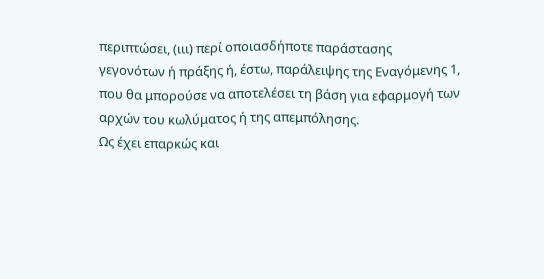περιπτώσει, (ιιι) περί οποιασδήποτε παράστασης γεγονότων ή πράξης ή, έστω, παράλειψης της Εναγόμενης 1, που θα μπορούσε να αποτελέσει τη βάση για εφαρμογή των αρχών του κωλύματος ή της απεμπόλησης.
Ως έχει επαρκώς και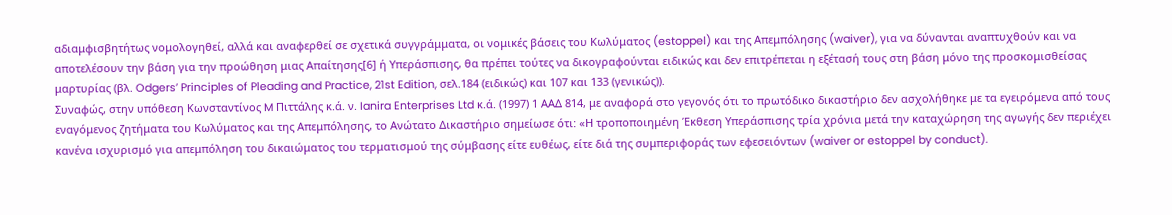αδιαμφισβητήτως νομολογηθεί, αλλά και αναφερθεί σε σχετικά συγγράμματα, οι νομικές βάσεις του Κωλύματος (estoppel) και της Απεμπόλησης (waiver), για να δύνανται αναπτυχθούν και να αποτελέσουν την βάση για την προώθηση μιας Απαίτησης[6] ή Υπεράσπισης, θα πρέπει τούτες να δικογραφούνται ειδικώς και δεν επιτρέπεται η εξέτασή τους στη βάση μόνο της προσκομισθείσας μαρτυρίας (βλ. Odgers’ Principles of Pleading and Practice, 21st Edition, σελ.184 (ειδικώς) και 107 και 133 (γενικώς)).
Συναφώς, στην υπόθεση Kωνσταντίνος M Πιττάλης κ.ά. ν. Ianira Enterprises Ltd κ.ά. (1997) 1 ΑΑΔ 814, με αναφορά στο γεγονός ότι το πρωτόδικο δικαστήριο δεν ασχολήθηκε με τα εγειρόμενα από τους εναγόμενος ζητήματα του Κωλύματος και της Απεμπόλησης, το Ανώτατο Δικαστήριο σημείωσε ότι: «Η τροποποιημένη Έκθεση Υπεράσπισης τρία χρόνια μετά την καταχώρηση της αγωγής δεν περιέχει κανένα ισχυρισμό για απεμπόληση του δικαιώματος του τερματισμού της σύμβασης είτε ευθέως, είτε διά της συμπεριφοράς των εφεσειόντων (waiver or estoppel by conduct).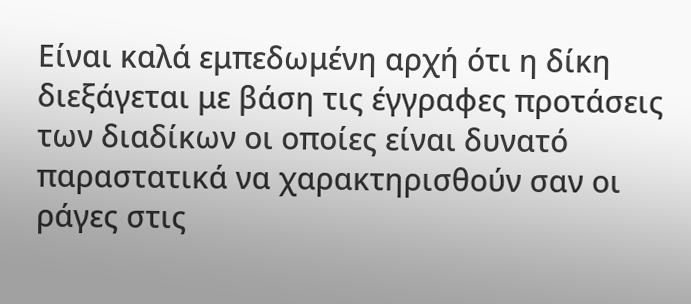Είναι καλά εμπεδωμένη αρχή ότι η δίκη διεξάγεται με βάση τις έγγραφες προτάσεις των διαδίκων οι οποίες είναι δυνατό παραστατικά να χαρακτηρισθούν σαν οι ράγες στις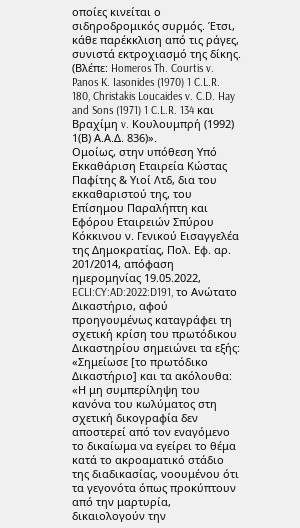οποίες κινείται ο σιδηροδρομικός συρμός. Έτσι, κάθε παρέκκλιση από τις ράγες, συνιστά εκτροχιασμό της δίκης. (Βλέπε: Homeros Th. Courtis v. Panos K. Iasonides (1970) 1 C.L.R. 180, Christakis Loucaides v. C.D. Hay and Sons (1971) 1 C.L.R. 134 και Βραχίμη v. Κουλουμπρή (1992) 1(Β) Α.Α.Δ. 836)».
Ομοίως, στην υπόθεση Υπό Εκκαθάριση Εταιρεία Κώστας Παφίτης & Υιοί Λτδ, δια του εκκαθαριστού της, του Επίσημου Παραλήπτη και Εφόρου Εταιρειών Σπύρου Κόκκινου ν. Γενικού Εισαγγελέα της Δημοκρατίας, Πολ. Εφ. αρ. 201/2014, απόφαση ημερομηνίας 19.05.2022, ECLI:CY:AD:2022:D191, το Ανώτατο Δικαστήριο, αφού προηγουμένως καταγράφει τη σχετική κρίση του πρωτόδικου Δικαστηρίου σημειώνει τα εξής:
«Σημείωσε [το πρωτόδικο Δικαστήριο] και τα ακόλουθα: «Η μη συμπερίληψη του κανόνα του κωλύματος στη σχετική δικογραφία δεν αποστερεί από τον εναγόμενο το δικαίωμα να εγείρει το θέμα κατά το ακροαματικό στάδιο της διαδικασίας, νοουμένου ότι τα γεγονότα όπως προκύπτουν από την μαρτυρία, δικαιολογούν την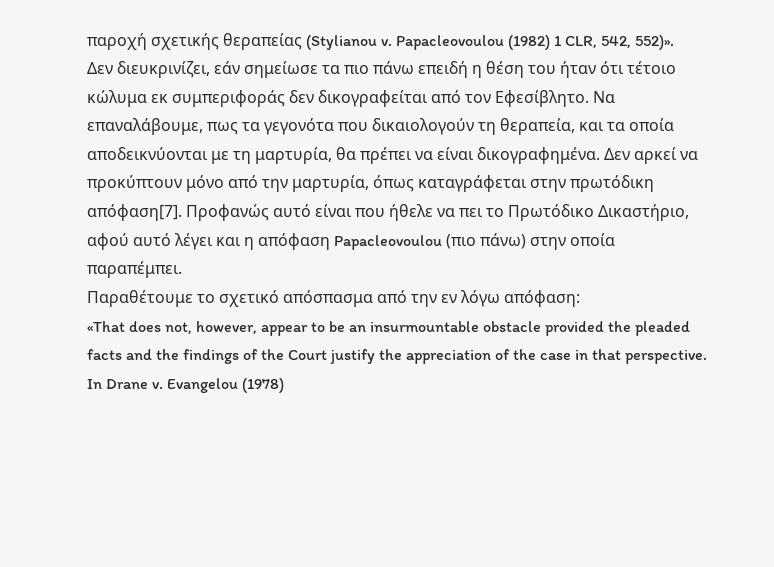παροχή σχετικής θεραπείας (Stylianou v. Papacleovoulou (1982) 1 CLR, 542, 552)». Δεν διευκρινίζει, εάν σημείωσε τα πιο πάνω επειδή η θέση του ήταν ότι τέτοιο κώλυμα εκ συμπεριφοράς δεν δικογραφείται από τον Εφεσίβλητο. Να επαναλάβουμε, πως τα γεγονότα που δικαιολογούν τη θεραπεία, και τα οποία αποδεικνύονται με τη μαρτυρία, θα πρέπει να είναι δικογραφημένα. Δεν αρκεί να προκύπτουν μόνο από την μαρτυρία, όπως καταγράφεται στην πρωτόδικη απόφαση[7]. Προφανώς αυτό είναι που ήθελε να πει το Πρωτόδικο Δικαστήριο, αφού αυτό λέγει και η απόφαση Papacleovoulou (πιο πάνω) στην οποία παραπέμπει.
Παραθέτουμε το σχετικό απόσπασμα από την εν λόγω απόφαση:
«That does not, however, appear to be an insurmountable obstacle provided the pleaded facts and the findings of the Court justify the appreciation of the case in that perspective. In Drane v. Evangelou (1978)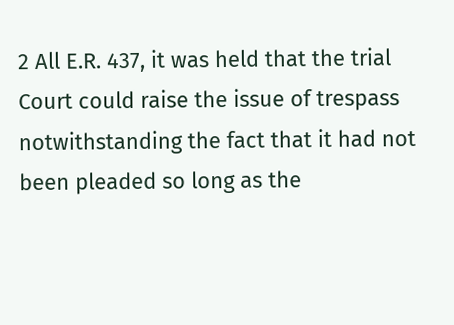2 All E.R. 437, it was held that the trial Court could raise the issue of trespass notwithstanding the fact that it had not been pleaded so long as the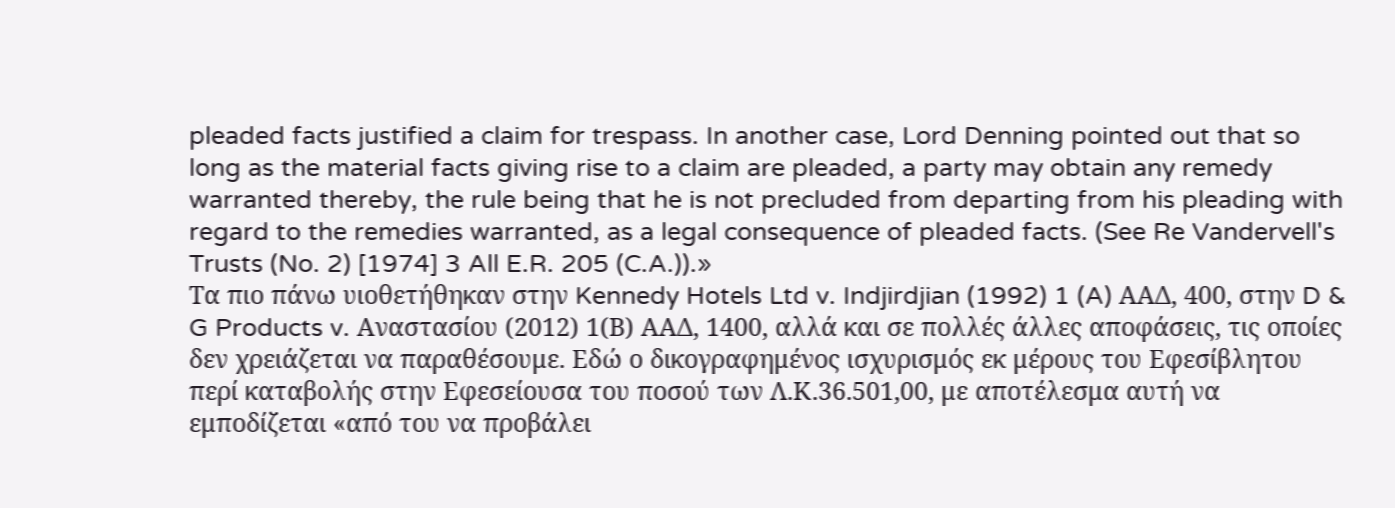pleaded facts justified a claim for trespass. In another case, Lord Denning pointed out that so long as the material facts giving rise to a claim are pleaded, a party may obtain any remedy warranted thereby, the rule being that he is not precluded from departing from his pleading with regard to the remedies warranted, as a legal consequence of pleaded facts. (See Re Vandervell's Trusts (No. 2) [1974] 3 All E.R. 205 (C.A.)).»
Τα πιο πάνω υιοθετήθηκαν στην Kennedy Hotels Ltd v. Indjirdjian (1992) 1 (A) ΑΑΔ, 400, στην D & G Products v. Αναστασίου (2012) 1(Β) ΑΑΔ, 1400, αλλά και σε πολλές άλλες αποφάσεις, τις οποίες δεν χρειάζεται να παραθέσουμε. Εδώ ο δικογραφημένος ισχυρισμός εκ μέρους του Εφεσίβλητου περί καταβολής στην Εφεσείουσα του ποσού των Λ.Κ.36.501,00, με αποτέλεσμα αυτή να εμποδίζεται «από του να προβάλει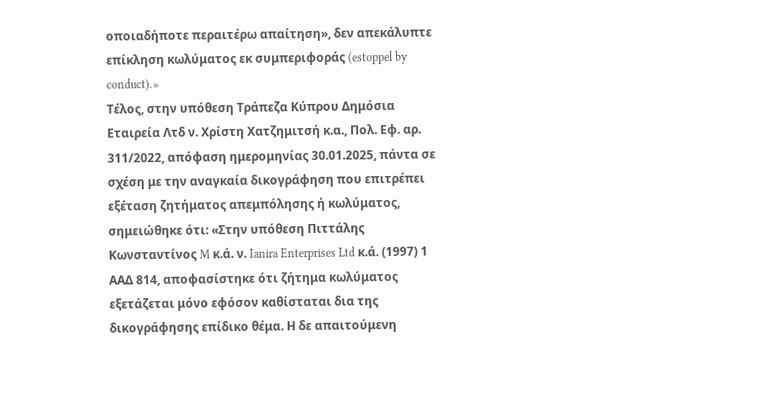οποιαδήποτε περαιτέρω απαίτηση», δεν απεκάλυπτε επίκληση κωλύματος εκ συμπεριφοράς (estoppel by conduct).»
Τέλος, στην υπόθεση Τράπεζα Κύπρου Δημόσια Εταιρεία Λτδ ν. Χρίστη Χατζημιτσή κ.α., Πολ. Εφ. αρ. 311/2022, απόφαση ημερομηνίας 30.01.2025, πάντα σε σχέση με την αναγκαία δικογράφηση που επιτρέπει εξέταση ζητήματος απεμπόλησης ή κωλύματος, σημειώθηκε ότι: «Στην υπόθεση Πιττάλης Kωνσταντίνος M κ.ά. ν. Ianira Enterprises Ltd κ.ά. (1997) 1 ΑΑΔ 814, αποφασίστηκε ότι ζήτημα κωλύματος εξετάζεται μόνο εφόσον καθίσταται δια της δικογράφησης επίδικο θέμα. Η δε απαιτούμενη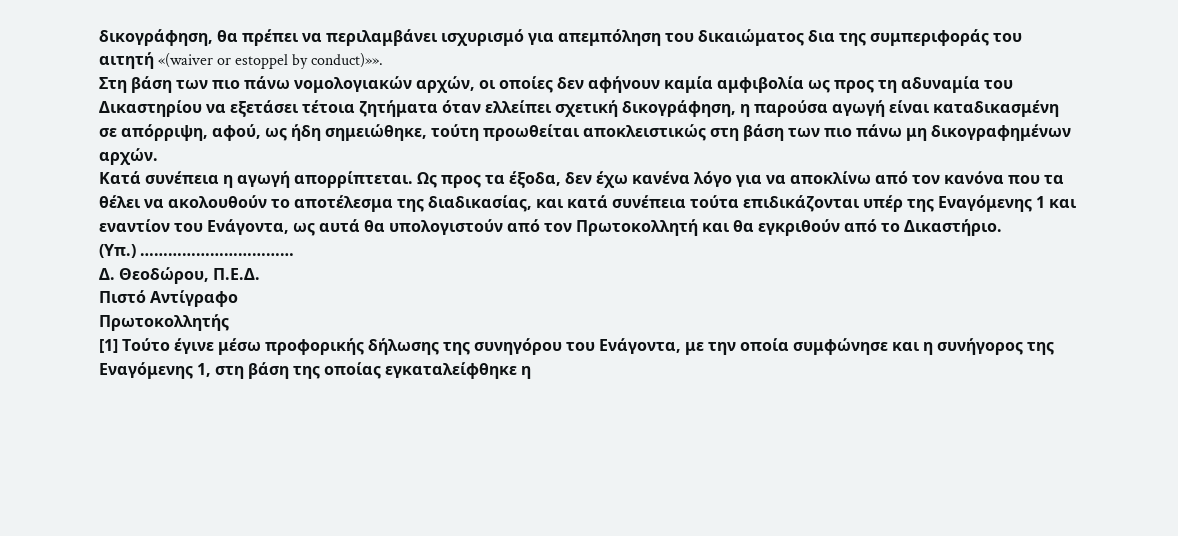δικογράφηση, θα πρέπει να περιλαμβάνει ισχυρισμό για απεμπόληση του δικαιώματος δια της συμπεριφοράς του αιτητή «(waiver or estoppel by conduct)»».
Στη βάση των πιο πάνω νομολογιακών αρχών, οι οποίες δεν αφήνουν καμία αμφιβολία ως προς τη αδυναμία του Δικαστηρίου να εξετάσει τέτοια ζητήματα όταν ελλείπει σχετική δικογράφηση, η παρούσα αγωγή είναι καταδικασμένη σε απόρριψη, αφού, ως ήδη σημειώθηκε, τούτη προωθείται αποκλειστικώς στη βάση των πιο πάνω μη δικογραφημένων αρχών.
Κατά συνέπεια η αγωγή απορρίπτεται. Ως προς τα έξοδα, δεν έχω κανένα λόγο για να αποκλίνω από τον κανόνα που τα θέλει να ακολουθούν το αποτέλεσμα της διαδικασίας, και κατά συνέπεια τούτα επιδικάζονται υπέρ της Εναγόμενης 1 και εναντίον του Ενάγοντα, ως αυτά θα υπολογιστούν από τον Πρωτοκολλητή και θα εγκριθούν από το Δικαστήριο.
(Υπ.) ……………………………
Δ. Θεοδώρου, Π.Ε.Δ.
Πιστό Αντίγραφο
Πρωτοκολλητής
[1] Τούτο έγινε μέσω προφορικής δήλωσης της συνηγόρου του Ενάγοντα, με την οποία συμφώνησε και η συνήγορος της Εναγόμενης 1, στη βάση της οποίας εγκαταλείφθηκε η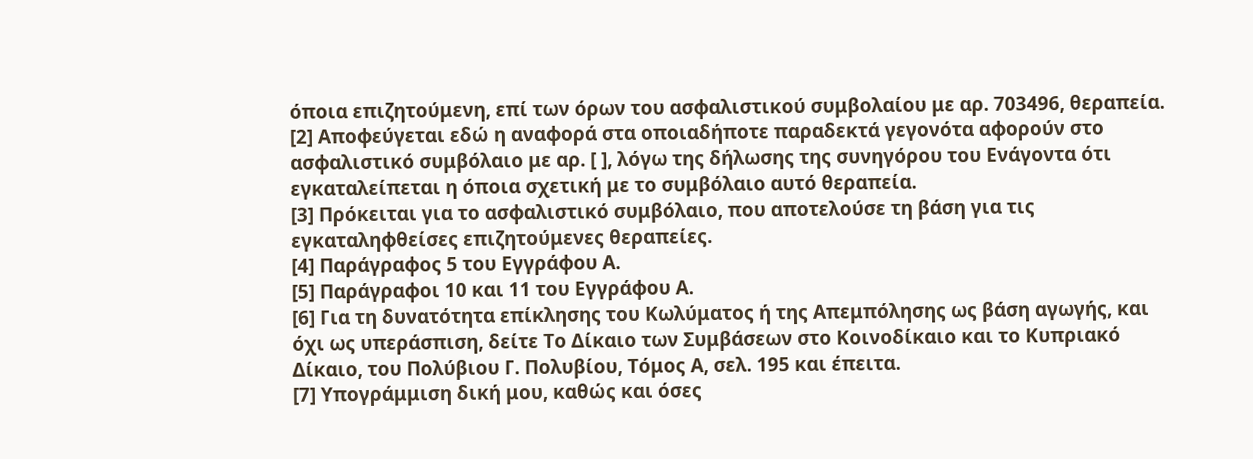όποια επιζητούμενη, επί των όρων του ασφαλιστικού συμβολαίου με αρ. 703496, θεραπεία.
[2] Αποφεύγεται εδώ η αναφορά στα οποιαδήποτε παραδεκτά γεγονότα αφορούν στο ασφαλιστικό συμβόλαιο με αρ. [ ], λόγω της δήλωσης της συνηγόρου του Ενάγοντα ότι εγκαταλείπεται η όποια σχετική με το συμβόλαιο αυτό θεραπεία.
[3] Πρόκειται για το ασφαλιστικό συμβόλαιο, που αποτελούσε τη βάση για τις εγκαταληφθείσες επιζητούμενες θεραπείες.
[4] Παράγραφος 5 του Εγγράφου Α.
[5] Παράγραφοι 10 και 11 του Εγγράφου Α.
[6] Για τη δυνατότητα επίκλησης του Κωλύματος ή της Απεμπόλησης ως βάση αγωγής, και όχι ως υπεράσπιση, δείτε Το Δίκαιο των Συμβάσεων στο Κοινοδίκαιο και το Κυπριακό Δίκαιο, του Πολύβιου Γ. Πολυβίου, Τόμος Α, σελ. 195 και έπειτα.
[7] Υπογράμμιση δική μου, καθώς και όσες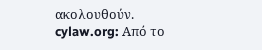ακολουθούν.
cylaw.org: Από το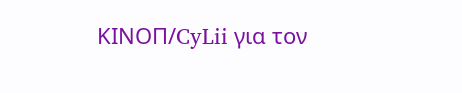ΚΙΝOΠ/CyLii για τον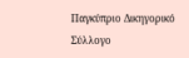Παγκύπριο Δικηγορικό Σύλλογο